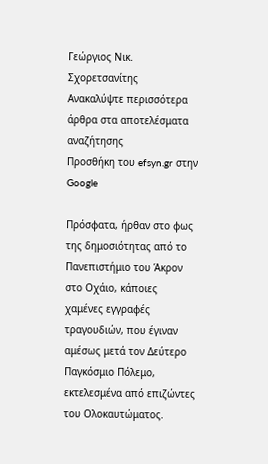Γεώργιος Νικ. Σχορετσανίτης
Ανακαλύψτε περισσότερα άρθρα στα αποτελέσματα αναζήτησης
Προσθήκη του efsyn.gr στην Google

Πρόσφατα, ήρθαν στο φως της δημοσιότητας από το Πανεπιστήμιο του Άκρον στο Οχάιο, κάποιες χαμένες εγγραφές τραγουδιών, που έγιναν αμέσως μετά τον Δεύτερο Παγκόσμιο Πόλεμο, εκτελεσμένα από επιζώντες του Ολοκαυτώματος.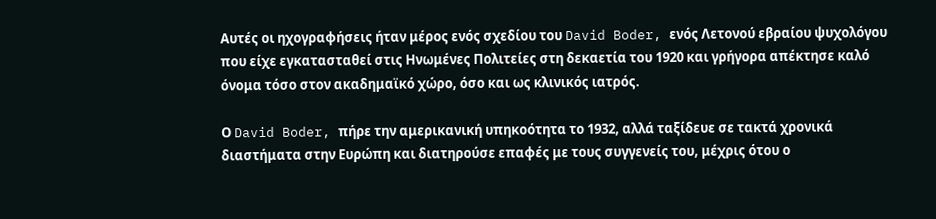Αυτές οι ηχογραφήσεις ήταν μέρος ενός σχεδίου του David Boder, ενός Λετονού εβραίου ψυχολόγου που είχε εγκατασταθεί στις Ηνωμένες Πολιτείες στη δεκαετία του 1920 και γρήγορα απέκτησε καλό όνομα τόσο στον ακαδημαϊκό χώρο, όσο και ως κλινικός ιατρός.

Ο David Boder, πήρε την αμερικανική υπηκοότητα το 1932, αλλά ταξίδευε σε τακτά χρονικά διαστήματα στην Ευρώπη και διατηρούσε επαφές με τους συγγενείς του, μέχρις ότου ο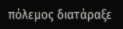πόλεμος διατάραξε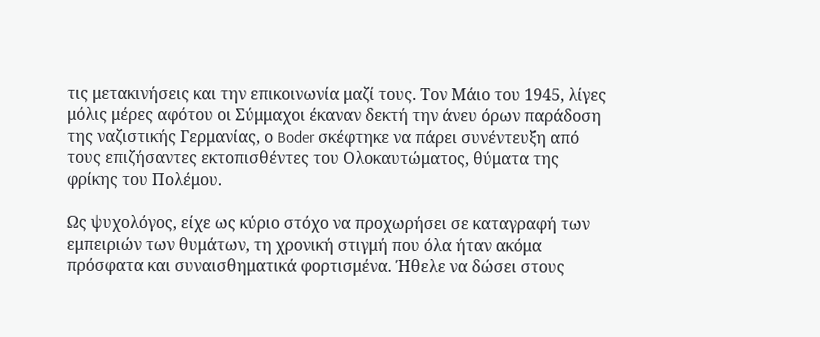τις μετακινήσεις και την επικοινωνία μαζί τους. Τον Μάιο του 1945, λίγες μόλις μέρες αφότου οι Σύμμαχοι έκαναν δεκτή την άνευ όρων παράδοση της ναζιστικής Γερμανίας, ο Boder σκέφτηκε να πάρει συνέντευξη από τους επιζήσαντες εκτοπισθέντες του Ολοκαυτώματος, θύματα της φρίκης του Πολέμου.

Ως ψυχολόγος, είχε ως κύριο στόχο να προχωρήσει σε καταγραφή των εμπειριών των θυμάτων, τη χρονική στιγμή που όλα ήταν ακόμα πρόσφατα και συναισθηματικά φορτισμένα. Ήθελε να δώσει στους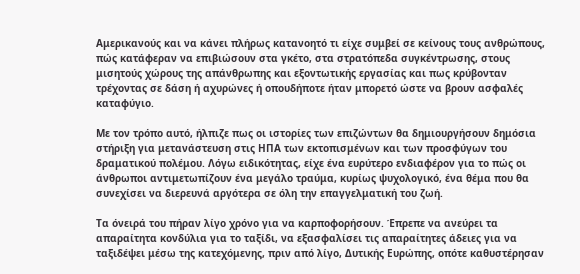Αμερικανούς και να κάνει πλήρως κατανοητό τι είχε συμβεί σε κείνους τους ανθρώπους, πώς κατάφεραν να επιβιώσουν στα γκέτο, στα στρατόπεδα συγκέντρωσης, στους μισητούς χώρους της απάνθρωπης και εξοντωτικής εργασίας και πως κρύβονταν τρέχοντας σε δάση ή αχυρώνες ή οπουδήποτε ήταν μπορετό ώστε να βρουν ασφαλές καταφύγιο.

Με τον τρόπο αυτό, ήλπιζε πως οι ιστορίες των επιζώντων θα δημιουργήσουν δημόσια στήριξη για μετανάστευση στις ΗΠΑ των εκτοπισμένων και των προσφύγων του δραματικού πολέμου. Λόγω ειδικότητας, είχε ένα ευρύτερο ενδιαφέρον για το πώς οι άνθρωποι αντιμετωπίζουν ένα μεγάλο τραύμα, κυρίως ψυχολογικό, ένα θέμα που θα συνεχίσει να διερευνά αργότερα σε όλη την επαγγελματική του ζωή.

Τα όνειρά του πήραν λίγο χρόνο για να καρποφορήσουν. Έπρεπε να ανεύρει τα απαραίτητα κονδύλια για το ταξίδι, να εξασφαλίσει τις απαραίτητες άδειες για να ταξιδέψει μέσω της κατεχόμενης, πριν από λίγο, Δυτικής Ευρώπης, οπότε καθυστέρησαν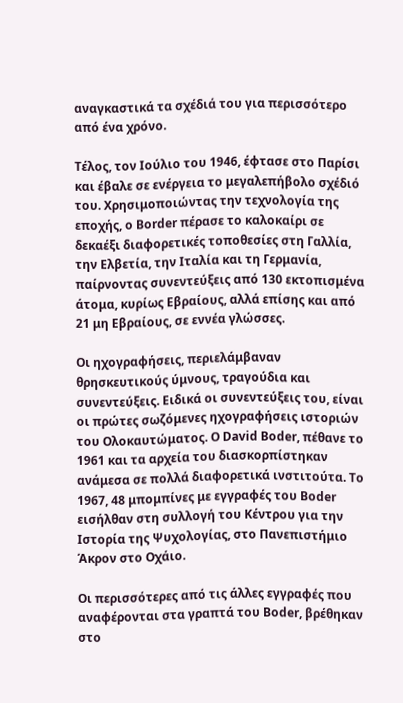αναγκαστικά τα σχέδιά του για περισσότερο από ένα χρόνο.

Τέλος, τον Ιούλιο του 1946, έφτασε στο Παρίσι και έβαλε σε ενέργεια το μεγαλεπήβολο σχέδιό του. Χρησιμοποιώντας την τεχνολογία της εποχής, ο Border πέρασε το καλοκαίρι σε δεκαέξι διαφορετικές τοποθεσίες στη Γαλλία, την Ελβετία, την Ιταλία και τη Γερμανία, παίρνοντας συνεντεύξεις από 130 εκτοπισμένα άτομα, κυρίως Εβραίους, αλλά επίσης και από 21 μη Εβραίους, σε εννέα γλώσσες.

Οι ηχογραφήσεις, περιελάμβαναν θρησκευτικούς ύμνους, τραγούδια και συνεντεύξεις. Ειδικά οι συνεντεύξεις του, είναι οι πρώτες σωζόμενες ηχογραφήσεις ιστοριών του Ολοκαυτώματος. Ο David Boder, πέθανε το 1961 και τα αρχεία του διασκορπίστηκαν ανάμεσα σε πολλά διαφορετικά ινστιτούτα. Το 1967, 48 μπομπίνες με εγγραφές του Boder εισήλθαν στη συλλογή του Κέντρου για την Ιστορία της Ψυχολογίας, στο Πανεπιστήμιο Άκρον στο Οχάιο.

Οι περισσότερες από τις άλλες εγγραφές που αναφέρονται στα γραπτά του Boder, βρέθηκαν στο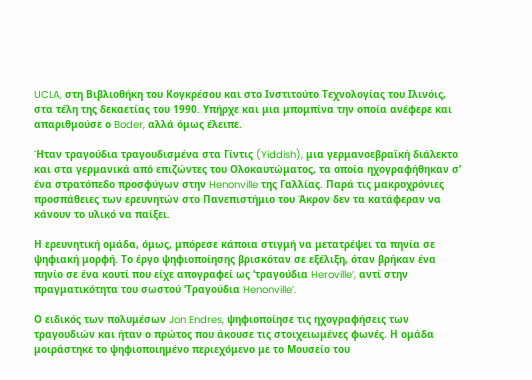UCLA, στη Βιβλιοθήκη του Κογκρέσου και στο Ινστιτούτο Τεχνολογίας του Ιλινόις, στα τέλη της δεκαετίας του 1990. Υπήρχε και μια μπομπίνα την οποία ανέφερε και απαριθμούσε ο Boder, αλλά όμως έλειπε.

Ήταν τραγούδια τραγουδισμένα στα Γίντις (Yiddish), μια γερμανοεβραϊκή διάλεκτο και στα γερμανικά από επιζώντες του Ολοκαυτώματος, τα οποία ηχογραφήθηκαν σ’ ένα στρατόπεδο προσφύγων στην Henonville της Γαλλίας. Παρά τις μακροχρόνιες προσπάθειες των ερευνητών στο Πανεπιστήμιο του Άκρον δεν τα κατάφεραν να κάνουν το υλικό να παίξει.

Η ερευνητική ομάδα, όμως, μπόρεσε κάποια στιγμή να μετατρέψει τα πηνία σε ψηφιακή μορφή. Το έργο ψηφιοποίησης βρισκόταν σε εξέλιξη, όταν βρήκαν ένα πηνίο σε ένα κουτί που είχε απογραφεί ως ‘τραγούδια Heroville’, αντί στην πραγματικότητα του σωστού ‘Τραγούδια Henonville’.

Ο ειδικός των πολυμέσων Jon Endres, ψηφιοποίησε τις ηχογραφήσεις των τραγουδιών και ήταν ο πρώτος που άκουσε τις στοιχειωμένες φωνές. Η ομάδα μοιράστηκε το ψηφιοποιημένο περιεχόμενο με το Μουσείο του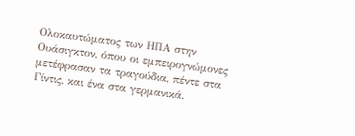Ολοκαυτώματος των ΗΠΑ στην Ουάσιγκτον, όπου οι εμπειρογνώμονες μετέφρασαν τα τραγούδια, πέντε στα Γίντις, και ένα στα γερμανικά.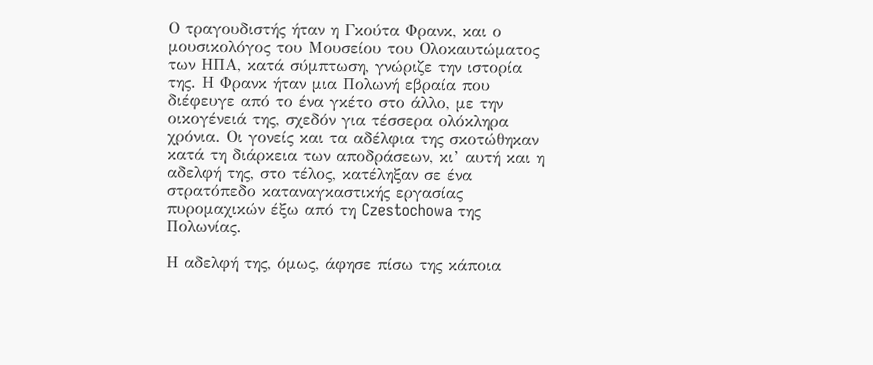Ο τραγουδιστής ήταν η Γκούτα Φρανκ, και ο μουσικολόγος του Μουσείου του Ολοκαυτώματος των ΗΠΑ, κατά σύμπτωση, γνώριζε την ιστορία της. Η Φρανκ ήταν μια Πολωνή εβραία που διέφευγε από το ένα γκέτο στο άλλο, με την οικογένειά της, σχεδόν για τέσσερα ολόκληρα χρόνια. Οι γονείς και τα αδέλφια της σκοτώθηκαν κατά τη διάρκεια των αποδράσεων, κι’ αυτή και η αδελφή της, στο τέλος, κατέληξαν σε ένα στρατόπεδο καταναγκαστικής εργασίας πυρομαχικών έξω από τη Czestochowa της Πολωνίας.

Η αδελφή της, όμως, άφησε πίσω της κάποια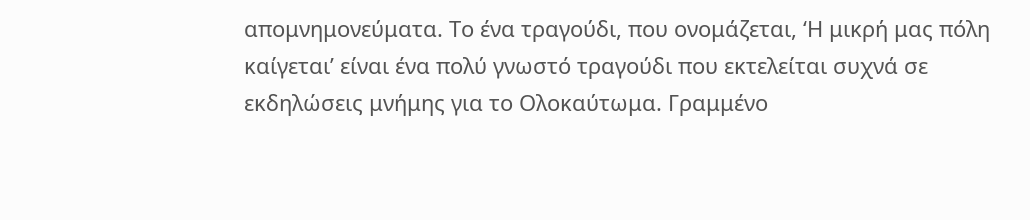απομνημονεύματα. Το ένα τραγούδι, που ονομάζεται, ‘Η μικρή μας πόλη καίγεται’ είναι ένα πολύ γνωστό τραγούδι που εκτελείται συχνά σε εκδηλώσεις μνήμης για το Ολοκαύτωμα. Γραμμένο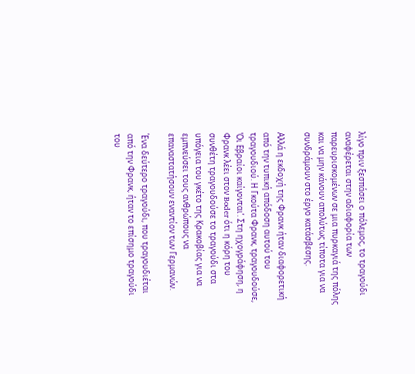λίγο πριν ξεσπάσει ο πόλεμος, το τραγούδι αναφέρεται στην αδιαφορία των παρευρισκομένων σε μια πυρκαγιά της πόλης και να μην κάνουν απολύτως τίποτα για να συνδράμουν στο έργο κατάσβεσης.

Αλλά η εκδοχή της Φρανκ ήταν διαφορετική από την τυπική απόδοση αυτού του τραγουδιού. Η Γκούτα Φρανκ, τραγουδούσε, ‘Οι Εβραίοι καίγονται’. Στη ηχογράφηση, η Φρανκ λέει στον Boder ότι η κόρη του συνθέτη τραγουδούσε το τραγούδι στα υπόγεια του γκέτο της Κρακοβίας για να εμπνεύσει τους ανθρώπους να επαναστατήσουν εναντίον των Γερμανών.

Ένα δεύτερο τραγούδι, που τραγουδιέται από την Φρανκ, ήταν το επίσημο τραγούδι του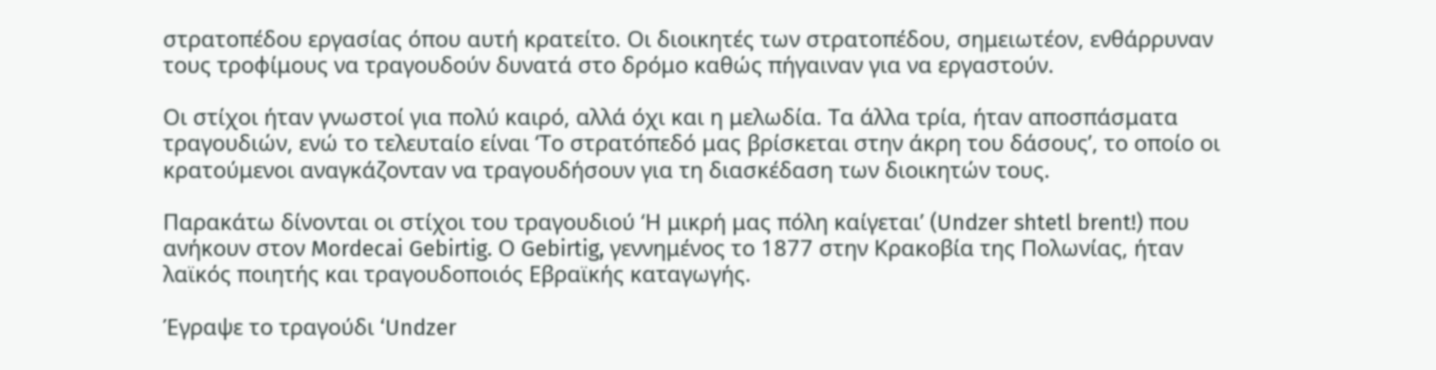στρατοπέδου εργασίας όπου αυτή κρατείτο. Οι διοικητές των στρατοπέδου, σημειωτέον, ενθάρρυναν τους τροφίμους να τραγουδούν δυνατά στο δρόμο καθώς πήγαιναν για να εργαστούν.

Οι στίχοι ήταν γνωστοί για πολύ καιρό, αλλά όχι και η μελωδία. Τα άλλα τρία, ήταν αποσπάσματα τραγουδιών, ενώ το τελευταίο είναι ‘Το στρατόπεδό μας βρίσκεται στην άκρη του δάσους’, το οποίο οι κρατούμενοι αναγκάζονταν να τραγουδήσουν για τη διασκέδαση των διοικητών τους.

Παρακάτω δίνονται οι στίχοι του τραγουδιού ‘Η μικρή μας πόλη καίγεται’ (Undzer shtetl brent!) που ανήκουν στον Mordecai Gebirtig. Ο Gebirtig, γεννημένος το 1877 στην Κρακοβία της Πολωνίας, ήταν λαϊκός ποιητής και τραγουδοποιός Εβραϊκής καταγωγής.

Έγραψε το τραγούδι ‘Undzer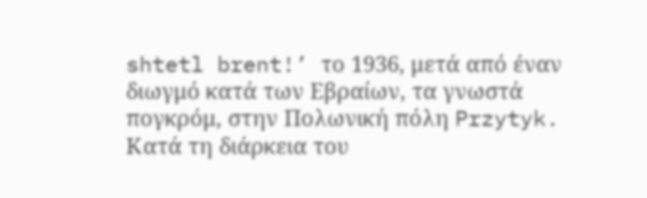shtetl brent!’ το 1936, μετά από έναν διωγμό κατά των Εβραίων, τα γνωστά πογκρόμ, στην Πολωνική πόλη Przytyk. Κατά τη διάρκεια του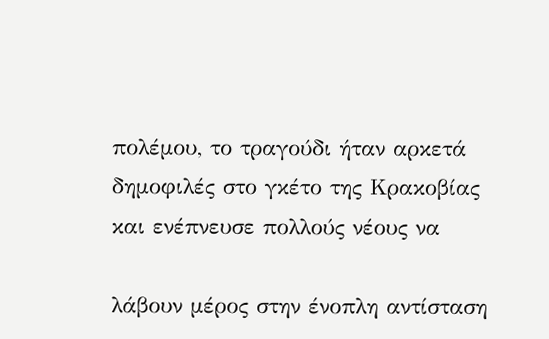πολέμου, το τραγούδι ήταν αρκετά δημοφιλές στο γκέτο της Κρακοβίας και ενέπνευσε πολλούς νέους να

λάβουν μέρος στην ένοπλη αντίσταση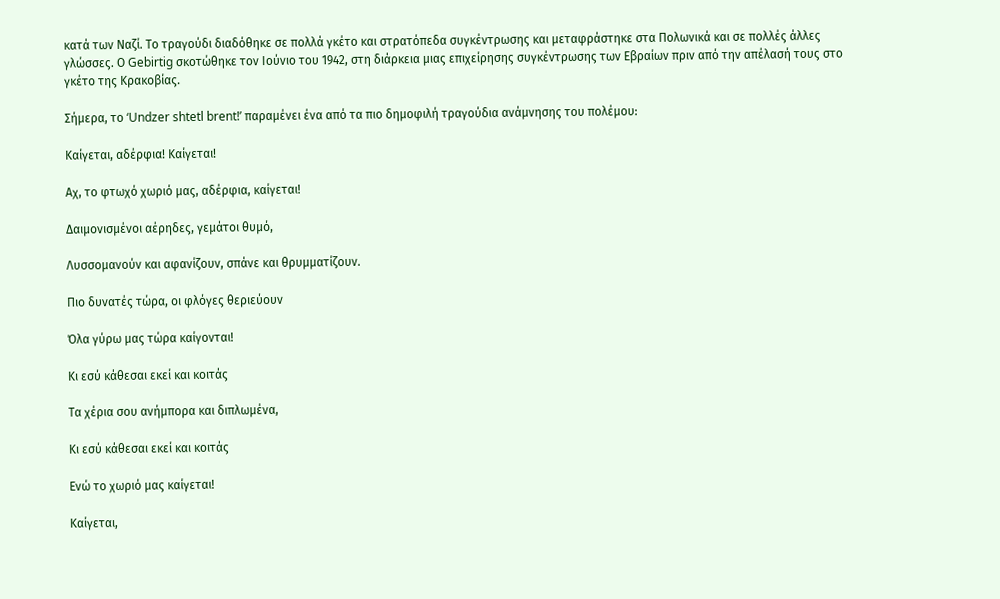κατά των Ναζί. Το τραγούδι διαδόθηκε σε πολλά γκέτο και στρατόπεδα συγκέντρωσης και μεταφράστηκε στα Πολωνικά και σε πολλές άλλες γλώσσες. Ο Gebirtig σκοτώθηκε τον Ιούνιο του 1942, στη διάρκεια μιας επιχείρησης συγκέντρωσης των Εβραίων πριν από την απέλασή τους στο γκέτο της Κρακοβίας.

Σήμερα, το ‘Undzer shtetl brent!’ παραμένει ένα από τα πιο δημοφιλή τραγούδια ανάμνησης του πολέμου:

Καίγεται, αδέρφια! Καίγεται!

Αχ, το φτωχό χωριό μας, αδέρφια, καίγεται!

Δαιμονισμένοι αέρηδες, γεμάτοι θυμό,

Λυσσομανούν και αφανίζουν, σπάνε και θρυμματίζουν.

Πιο δυνατές τώρα, οι φλόγες θεριεύουν

Όλα γύρω μας τώρα καίγονται!

Κι εσύ κάθεσαι εκεί και κοιτάς

Τα χέρια σου ανήμπορα και διπλωμένα,

Κι εσύ κάθεσαι εκεί και κοιτάς

Ενώ το χωριό μας καίγεται!

Καίγεται,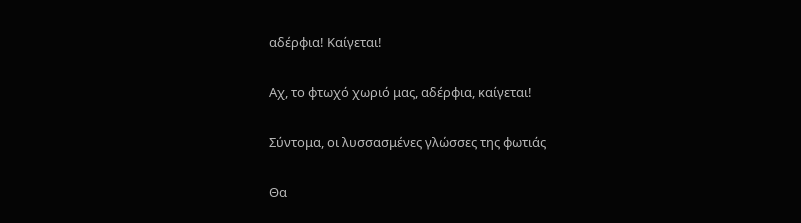αδέρφια! Καίγεται!

Αχ, το φτωχό χωριό μας, αδέρφια, καίγεται!

Σύντομα, οι λυσσασμένες γλώσσες της φωτιάς

Θα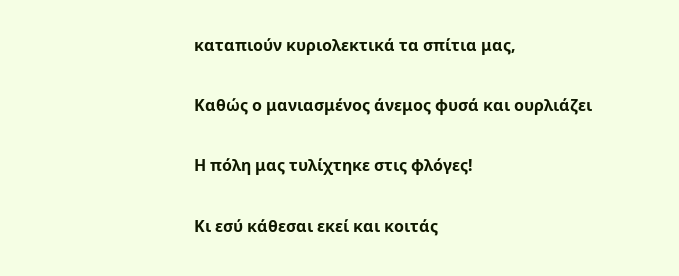καταπιούν κυριολεκτικά τα σπίτια μας,

Καθώς ο μανιασμένος άνεμος φυσά και ουρλιάζει

Η πόλη μας τυλίχτηκε στις φλόγες!

Κι εσύ κάθεσαι εκεί και κοιτάς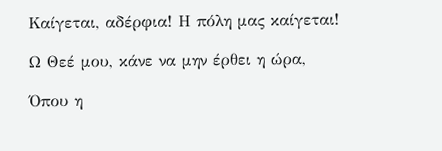Καίγεται, αδέρφια! Η πόλη μας καίγεται!

Ω Θεέ μου, κάνε να μην έρθει η ώρα,

Όπου η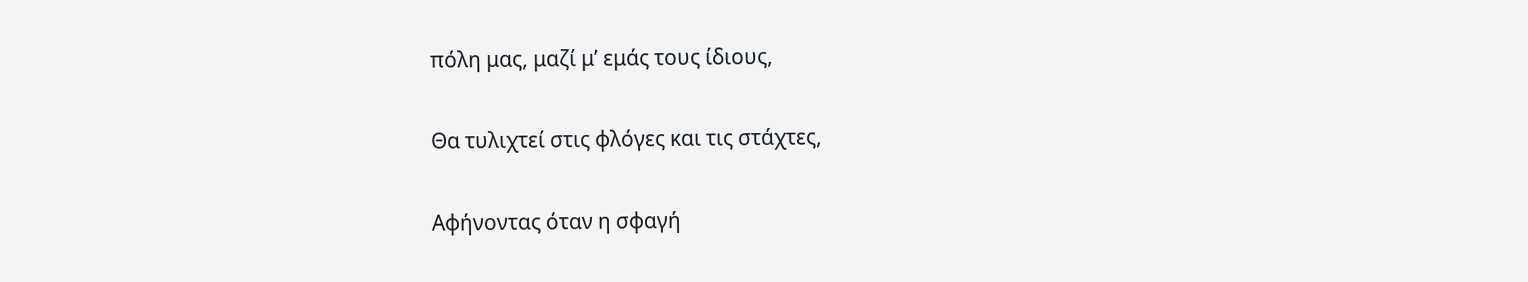πόλη μας, μαζί μ’ εμάς τους ίδιους,

Θα τυλιχτεί στις φλόγες και τις στάχτες,

Αφήνοντας όταν η σφαγή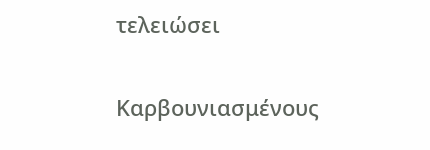τελειώσει

Καρβουνιασμένους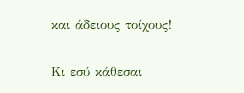και άδειους τοίχους!

Κι εσύ κάθεσαι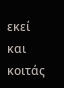εκεί και κοιτάς